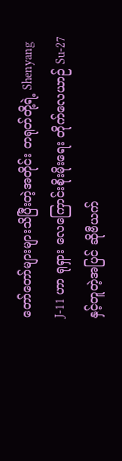တော်တော်များများသိပြီးတဲ့အတိုင်း တရုတ်တို့ရဲ့ Shenyang J-11 ဟာ ရုရှား လေကြောင်းစိုးမိုးရေး တိုက်လေယာဉ် Su-27 နှင့်တူတဲ့အပြင် ဆိုဗီယက်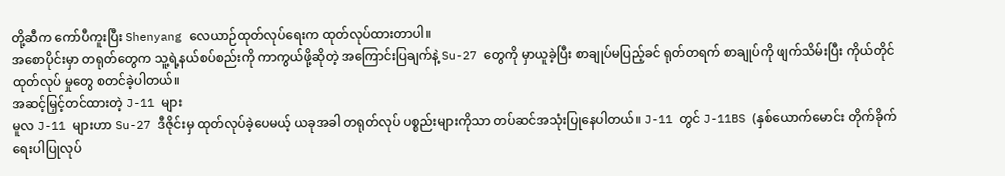တို့ဆီက ကော်ပီကူးပြီး Shenyang လေယာဉ်ထုတ်လုပ်ရေးက ထုတ်လုပ်ထားတာပါ။
အစောပိုင်းမှာ တရုတ်တွေက သူ့ရဲ့နယ်စပ်စည်းကို ကာကွယ်ဖို့ဆိုတဲ့ အကြောင်းပြချက်နဲ့ Su-27 တွေကို မှာယူခဲ့ပြီး စာချုပ်မပြည့်ခင် ရုတ်တရက် စာချုပ်ကို ဖျက်သိမ်းပြီး ကိုယ်တိုင် ထုတ်လုပ် မှုတွေ စတင်ခဲ့ပါတယ်။
အဆင့်မြှင့်တင်ထားတဲ့ J-11 များ
မူလ J-11 များဟာ Su-27 ဒီဇိုင်းမှ ထုတ်လုပ်ခဲ့ပေမယ့် ယခုအခါ တရုတ်လုပ် ပစ္စည်းများကိုသာ တပ်ဆင်အသုံးပြုနေပါတယ်။ J-11 တွင် J-11BS (နှစ်ယောက်မောင်း တိုက်ခိုက်ရေးပါပြုလုပ်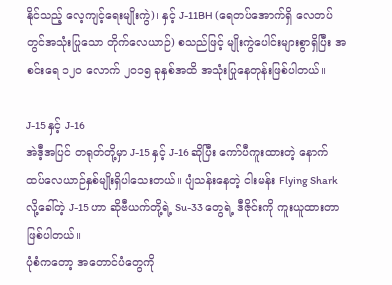နိုင်သည့် လေ့ကျင့်ရေးမျိုးကွဲ)၊ နှင့် J-11BH (ရေတပ်အောက်ရှိ လေတပ်တွင်အသုံးပြုသော တိုက်လေယာဉ်) စသည်ဖြင့် မျိုးကွဲပေါင်းများစွာရှိပြီး အစင်းရေ ၁၂၀ လောက် ၂၀၁၅ ခုနှစ်အထိ အသုံးပြုနေတုန်းဖြစ်ပါတယ်။

J-15 နှင့် J-16
အဲဒီ့အပြင် တရုတ်တို့မှာ J-15 နှင့် J-16 ဆိုပြီး ကော်ပီကူးထားတဲ့ နောက်ထပ်လေယာဉ်နှစ်မျိုးရှိပါသေးတယ်။ ပျံသန်းနေတဲ့ ငါးမန်း Flying Shark လို့ခေါ်တဲ့ J-15 ဟာ ဆိုဗီယက်တို့ရဲ့ Su-33 တွေရဲ့ ဒီဇိုင်းကို ကူးယူထားတာဖြစ်ပါတယ်။
ပုံစံကတော့ အတောင်ပံတွေကို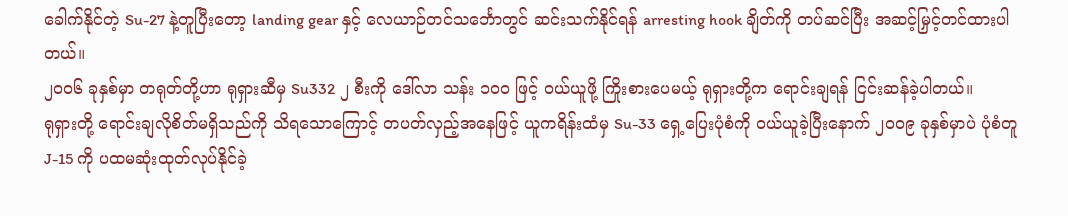ခေါက်နိုင်တဲ့ Su-27 နဲ့တူပြီးတော့ landing gear နှင့် လေယာဉ်တင်သင်္ဘောတွင် ဆင်းသက်နိုင်ရန် arresting hook ချိတ်ကို တပ်ဆင်ပြီး အဆင့်မြှင့်တင်ထားပါတယ်။
၂၀၀၆ ခုနှစ်မှာ တရုတ်တို့ဟာ ရုရှားဆီမှ Su332 ၂ စီးကို ဒေါ်လာ သန်း ၁၀၀ ဖြင့် ဝယ်ယူဖို့ ကြိုးစားပေမယ့် ရုရှားတို့က ရောင်းချရန် ငြင်းဆန်ခဲ့ပါတယ်။
ရုရှားတို့ ရောင်းချလိုစိတ်မရှိသည်ကို သိရသောကြောင့် တပတ်လှည့်အနေဖြင့် ယူကရိန်းထံမှ Su-33 ရှေ့ပြေးပုံစံကို ဝယ်ယူခဲ့ပြီးနောက် ၂၀၀၉ ခုနှစ်မှာပဲ ပုံစံတူ J-15 ကို ပထမဆုံးထုတ်လုပ်နိုင်ခဲ့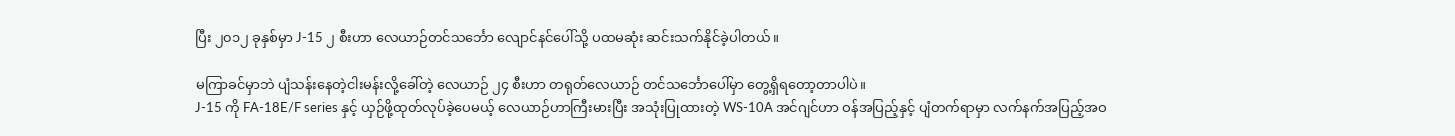ပြီး ၂၀၁၂ ခုနှစ်မှာ J-15 ၂ စီးဟာ လေယာဉ်တင်သင်္ဘော လျောင်နင်ပေါ်သို့ ပထမဆုံး ဆင်းသက်နိုင်ခဲ့ပါတယ်။

မကြာခင်မှာဘဲ ပျံသန်းနေတဲ့ငါးမန်းလို့ခေါ်တဲ့ လေယာဉ် ၂၄ စီးဟာ တရုတ်လေယာဉ် တင်သင်္ဘောပေါ်မှာ တွေ့ရှိရတော့တာပါပဲ။
J-15 ကို FA-18E/F series နှင့် ယှဉ်ဖို့ထုတ်လုပ်ခဲ့ပေမယ့် လေယာဉ်ဟာကြီးမားပြီး အသုံးပြုထားတဲ့ WS-10A အင်ဂျင်ဟာ ဝန်အပြည့်နှင့် ပျံတက်ရာမှာ လက်နက်အပြည့်အဝ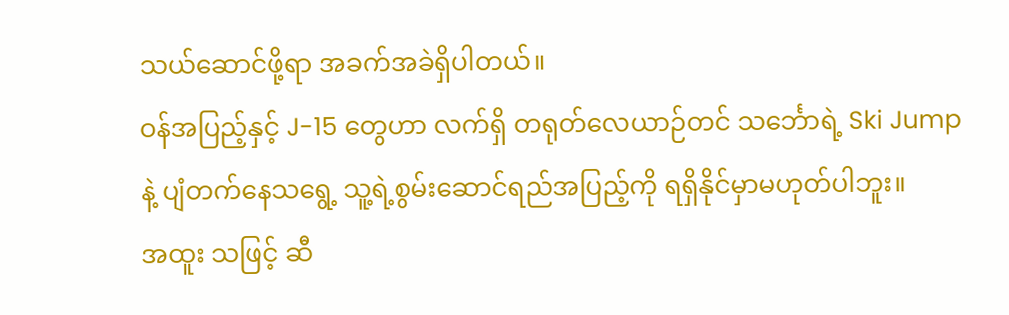သယ်ဆောင်ဖို့ရာ အခက်အခဲရှိပါတယ်။
ဝန်အပြည့်နှင့် J-15 တွေဟာ လက်ရှိ တရုတ်လေယာဉ်တင် သင်္ဘောရဲ့ Ski Jump နဲ့ ပျံတက်နေသရွေ့ သူ့ရဲ့စွမ်းဆောင်ရည်အပြည့်ကို ရရှိနိုင်မှာမဟုတ်ပါဘူး။
အထူး သဖြင့် ဆီ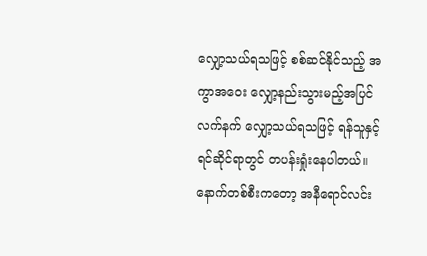လျှော့သယ်ရသဖြင့် စစ်ဆင်နိုင်သည့် အကွာအဝေး လျှော့နည်းသွားမည့်အပြင်လက်နက် လျှော့သယ်ရသဖြင့် ရန်သူနှင့်ရင်ဆိုင်ရာတွင် တပန်းရှုံးနေပါတယ်။
နောက်တစ်စီးကတော့ အနီရောင်လင်း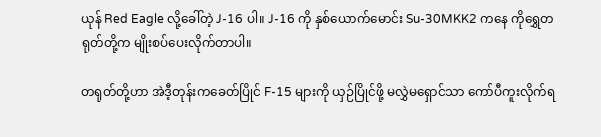ယုန် Red Eagle လို့ခေါ်တဲ့ J-16 ပါ။ J-16 ကို နှစ်ယောက်မောင်း Su-30MKK2 ကနေ ကိုရွှေတရုတ်တို့က မျိုးစပ်ပေးလိုက်တာပါ။

တရုတ်တို့ဟာ အဲဒီ့တုန်းကခေတ်ပြိုင် F-15 များကို ယှဉ်ပြိုင်ဖို့ မလွှဲမရှောင်သာ ကော်ပီကူးလိုက်ရ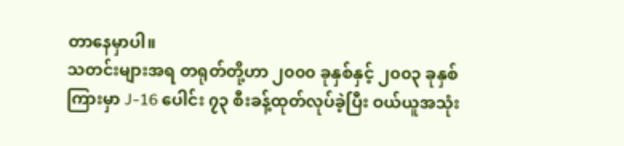တာနေမှာပါ။
သတင်းများအရ တရုတ်တို့ဟာ ၂၀၀၀ ခုနှစ်နှင့် ၂၀၀၃ ခုနှစ်ကြားမှာ J-16 ပေါင်း ၇၃ စီးခန့်ထုတ်လုပ်ခဲ့ပြီး ဝယ်ယူအသုံး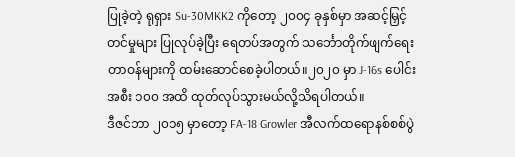ပြုခဲ့တဲ့ ရုရှား Su-30MKK2 ကိုတော့ ၂၀၀၄ ခုနှစ်မှာ အဆင့်မြှင့်တင်မှုများ ပြုလုပ်ခဲ့ပြီး ရေတပ်အတွက် သင်္ဘောတိုက်ဖျက်ရေးတာဝန်များကို ထမ်းဆောင်စေခဲ့ပါတယ်။၂၀၂၀ မှာ J-16s ပေါင်း အစီး ၁၀၀ အထိ ထုတ်လုပ်သွားမယ်လို့သိရပါတယ်။
ဒီဇင်ဘာ ၂၀၁၅ မှာတော့ FA-18 Growler အီလက်ထရောနစ်စစ်ပွဲ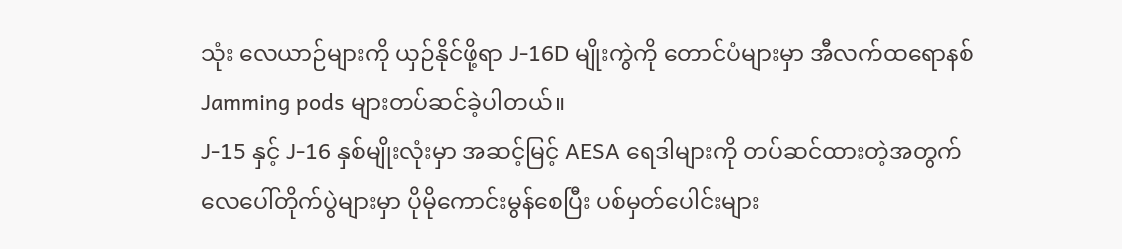သုံး လေယာဉ်များကို ယှဉ်နိုင်ဖို့ရာ J-16D မျိုးကွဲကို တောင်ပံများမှာ အီလက်ထရောနစ် Jamming pods များတပ်ဆင်ခဲ့ပါတယ်။
J-15 နှင့် J-16 နှစ်မျိုးလုံးမှာ အဆင့်မြင့် AESA ရေဒါများကို တပ်ဆင်ထားတဲ့အတွက် လေပေါ်တိုက်ပွဲများမှာ ပိုမိုကောင်းမွန်စေပြီး ပစ်မှတ်ပေါင်းများ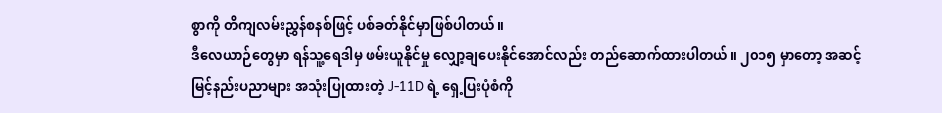စွာကို တိကျလမ်းညွှန်စနစ်ဖြင့် ပစ်ခတ်နိုင်မှာဖြစ်ပါတယ်။
ဒီလေယာဉ်တွေမှာ ရန်သူ့ရေဒါမှ ဖမ်းယူနိုင်မှု လျှော့ချပေးနိုင်အောင်လည်း တည်ဆောက်ထားပါတယ်။ ၂၀၁၅ မှာတော့ အဆင့်မြင့်နည်းပညာများ အသုံးပြုထားတဲ့ J-11D ရဲ့ ရှေ့ပြးပုံစံကို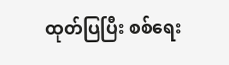ထုတ်ပြပြီး စစ်ရေး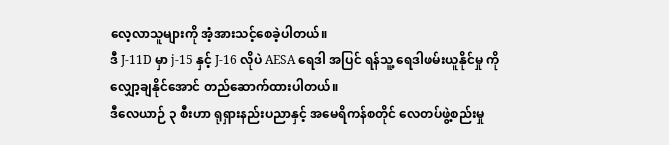လေ့လာသူများကို အံ့အားသင့်စေခဲ့ပါတယ်။
ဒီ J-11D မှာ j-15 နှင့် J-16 လိုပဲ AESA ရေဒါ အပြင် ရန်သူ့ ရေဒါဖမ်းယူနိုင်မှု ကိုလျှော့ချနိုင်အောင် တည်ဆောက်ထားပါတယ်။
ဒီလေယာဉ် ၃ စီးဟာ ရုရှားနည်းပညာနှင့် အမေရိကန်စတိုင် လေတပ်ဖွဲ့စည်းမှု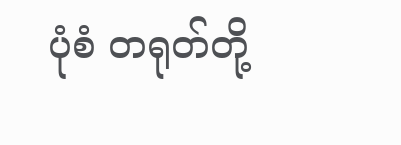ပုံစံ တရုတ်တို့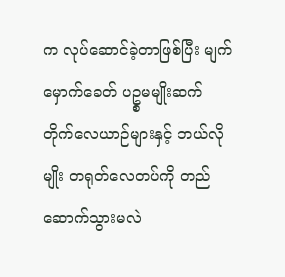က လုပ်ဆောင်ခဲ့တာဖြစ်ပြီး မျက်မှောက်ခေတ် ပဥ္စမမျိုးဆက် တိုက်လေယာဉ်များနှင့် ဘယ်လိုမျိုး တရုတ်လေတပ်ကို တည်ဆောက်သွားမလဲ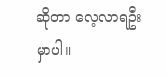ဆိုတာ လေ့လာရဦးမှာပါ။